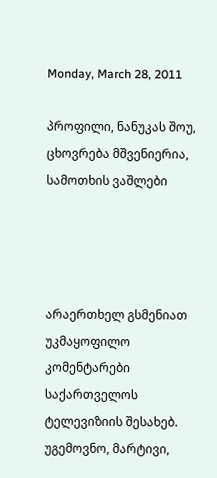Monday, March 28, 2011

პროფილი, ნანუკას შოუ, ცხოვრება მშვენიერია, სამოთხის ვაშლები




არაერთხელ გსმენიათ უკმაყოფილო კომენტარები საქართველოს ტელევიზიის შესახებ.
უგემოვნო, მარტივი,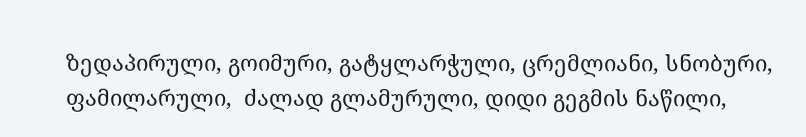ზედაპირული, გოიმური, გატყლარჭული, ცრემლიანი, სნობური, ფამილარული,  ძალად გლამურული, დიდი გეგმის ნაწილი,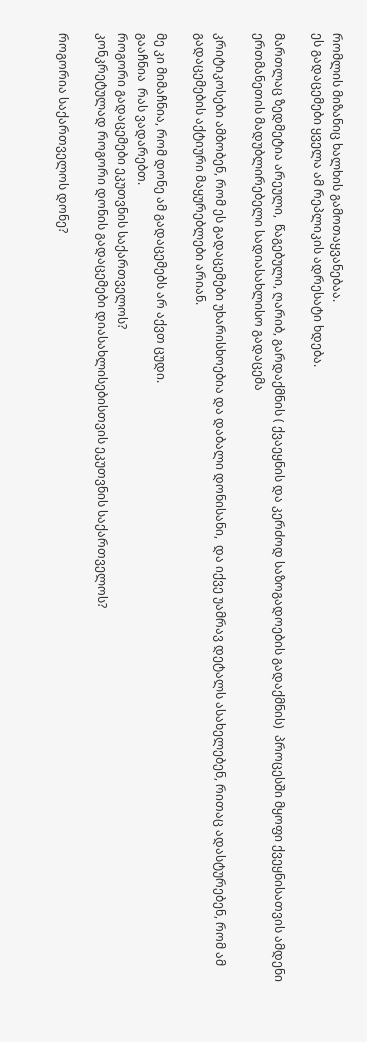რომლის მიზანიც ხალხის გამოთაყვანებაა.
ეს გადაცემები ყველა ამ რეპლიკის ადრესატი ხდება.

მართლაც ზედმეტია არეული,  წაგებული, ღარიბ, გარდაქმნის ( ქვაეყნის და კერძოდ საზოგადოების გადაქმნის)  პროცესში მყოფი ქვეყნისათვის ამდენი ერთმანეთის მადუბლირებელი სადიასახლისო გადაცემა

კრიტიკოსები ამბობენ, რომ ეს გადაცემები უხარისხოებია და დაბალი დონისანი,  და იქვე უამრავ დეტალს ასახელებენ, რითაც ადასტურებენ, რომ ამ გადაცემების აქტიური მაყურებლები არიან.

მე კი მიმაჩნია, რომ დონე ამ გადაცემებს არ აქვთ ცუდი.
გააჩნია  რას ვადარებთ.
როგორი გადაცემები ეკუთვნის საქართველოს?
კონკრეტულად როგორი დონის გადაცემები დიასახლისებისთვის ეკუთვნის საქართველოს?

როგორია საქართველოს დონე?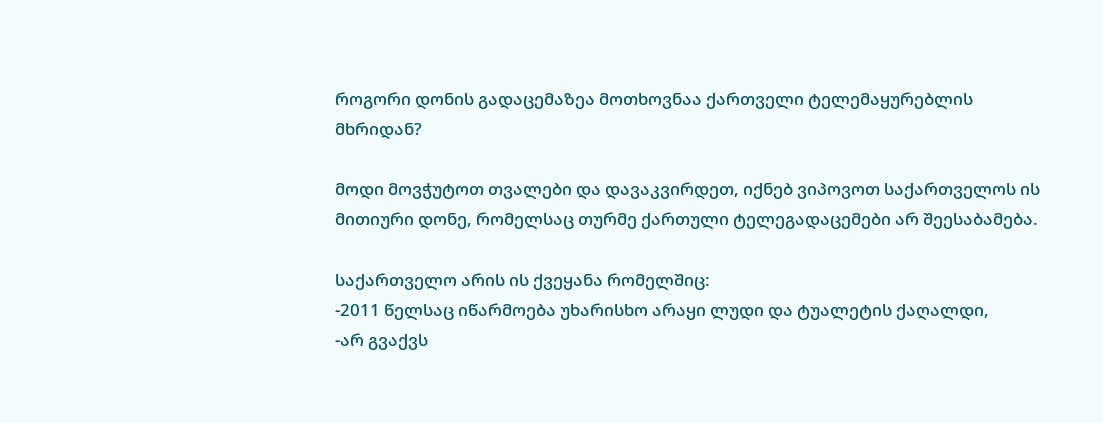როგორი დონის გადაცემაზეა მოთხოვნაა ქართველი ტელემაყურებლის მხრიდან?

მოდი მოვჭუტოთ თვალები და დავაკვირდეთ, იქნებ ვიპოვოთ საქართველოს ის მითიური დონე, რომელსაც თურმე ქართული ტელეგადაცემები არ შეესაბამება.

საქართველო არის ის ქვეყანა რომელშიც:
-2011 წელსაც იწარმოება უხარისხო არაყი ლუდი და ტუალეტის ქაღალდი,
-არ გვაქვს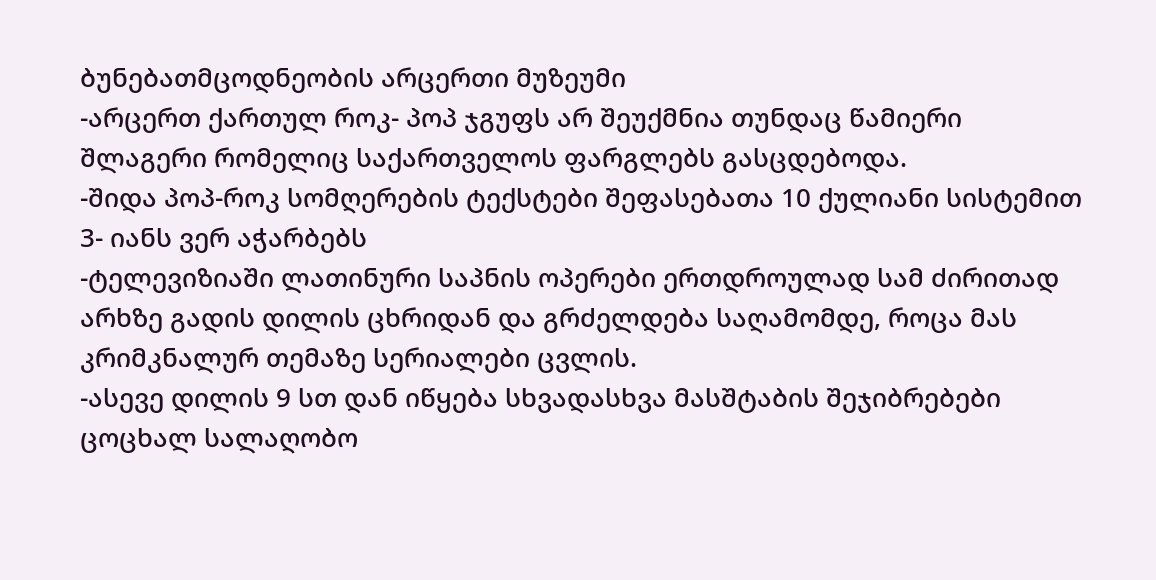ბუნებათმცოდნეობის არცერთი მუზეუმი
-არცერთ ქართულ როკ- პოპ ჯგუფს არ შეუქმნია თუნდაც წამიერი შლაგერი რომელიც საქართველოს ფარგლებს გასცდებოდა.
-შიდა პოპ-როკ სომღერების ტექსტები შეფასებათა 10 ქულიანი სისტემით 3- იანს ვერ აჭარბებს
-ტელევიზიაში ლათინური საპნის ოპერები ერთდროულად სამ ძირითად არხზე გადის დილის ცხრიდან და გრძელდება საღამომდე, როცა მას კრიმკნალურ თემაზე სერიალები ცვლის.
-ასევე დილის 9 სთ დან იწყება სხვადასხვა მასშტაბის შეჯიბრებები ცოცხალ სალაღობო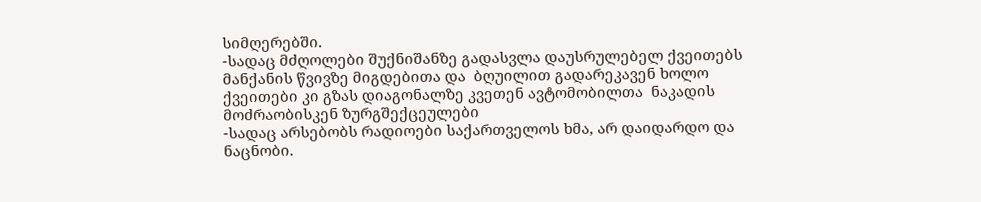სიმღერებში.
-სადაც მძღოლები შუქნიშანზე გადასვლა დაუსრულებელ ქვეითებს მანქანის წვივზე მიგდებითა და  ბღუილით გადარეკავენ ხოლო ქვეითები კი გზას დიაგონალზე კვეთენ ავტომობილთა  ნაკადის  მოძრაობისკენ ზურგშექცეულები
-სადაც არსებობს რადიოები საქართველოს ხმა, არ დაიდარდო და ნაცნობი.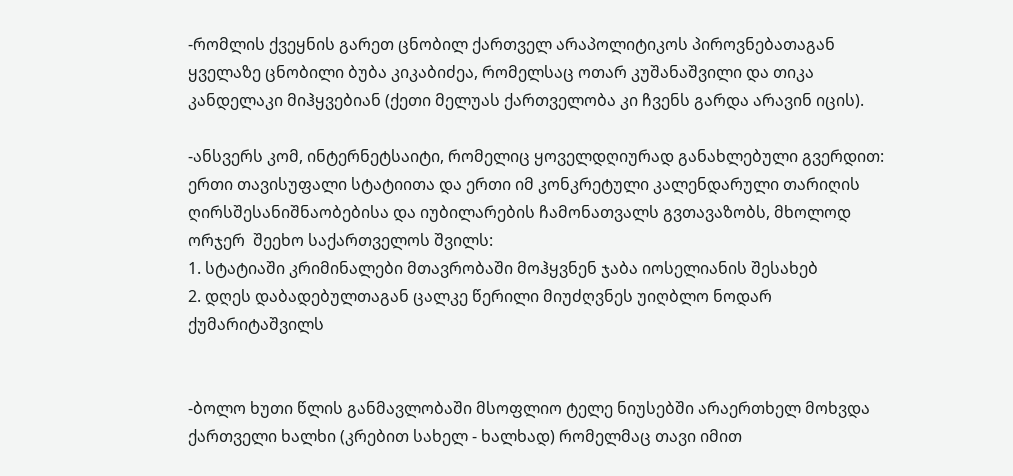-რომლის ქვეყნის გარეთ ცნობილ ქართველ არაპოლიტიკოს პიროვნებათაგან ყველაზე ცნობილი ბუბა კიკაბიძეა, რომელსაც ოთარ კუშანაშვილი და თიკა კანდელაკი მიჰყვებიან (ქეთი მელუას ქართველობა კი ჩვენს გარდა არავინ იცის).

-ანსვერს კომ, ინტერნეტსაიტი, რომელიც ყოველდღიურად განახლებული გვერდით: ერთი თავისუფალი სტატიითა და ერთი იმ კონკრეტული კალენდარული თარიღის ღირსშესანიშნაობებისა და იუბილარების ჩამონათვალს გვთავაზობს, მხოლოდ ორჯერ  შეეხო საქართველოს შვილს:
1. სტატიაში კრიმინალები მთავრობაში მოჰყვნენ ჯაბა იოსელიანის შესახებ
2. დღეს დაბადებულთაგან ცალკე წერილი მიუძღვნეს უიღბლო ნოდარ ქუმარიტაშვილს


-ბოლო ხუთი წლის განმავლობაში მსოფლიო ტელე ნიუსებში არაერთხელ მოხვდა ქართველი ხალხი (კრებით სახელ - ხალხად) რომელმაც თავი იმით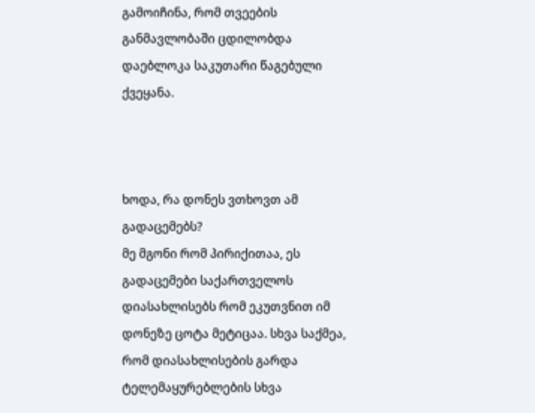გამოიჩინა, რომ თვეების განმავლობაში ცდილობდა დაებლოკა საკუთარი წაგებული ქვეყანა.



ხოდა, რა დონეს ვთხოვთ ამ გადაცემებს?
მე მგონი რომ პირიქითაა, ეს გადაცემები საქართველოს დიასახლისებს რომ ეკუთვნით იმ დონეზე ცოტა მეტიცაა. სხვა საქმეა, რომ დიასახლისების გარდა ტელემაყურებლების სხვა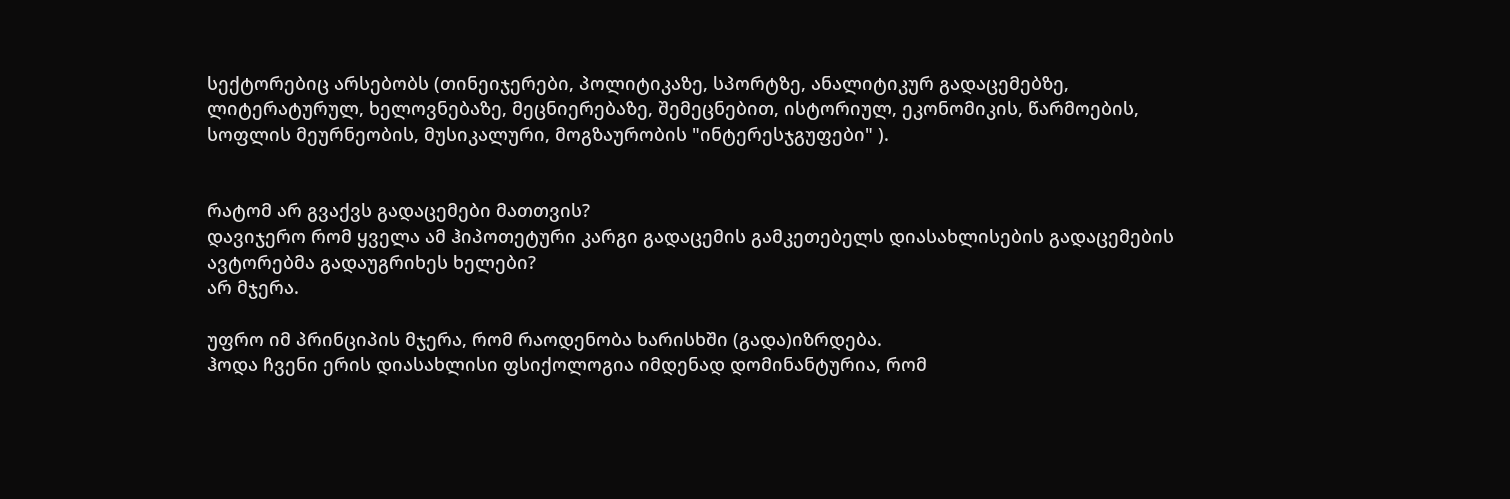სექტორებიც არსებობს (თინეიჯერები, პოლიტიკაზე, სპორტზე, ანალიტიკურ გადაცემებზე, ლიტერატურულ, ხელოვნებაზე, მეცნიერებაზე, შემეცნებით, ისტორიულ, ეკონომიკის, წარმოების, სოფლის მეურნეობის, მუსიკალური, მოგზაურობის "ინტერესჯგუფები" ).


რატომ არ გვაქვს გადაცემები მათთვის?
დავიჯერო რომ ყველა ამ ჰიპოთეტური კარგი გადაცემის გამკეთებელს დიასახლისების გადაცემების ავტორებმა გადაუგრიხეს ხელები?
არ მჯერა.

უფრო იმ პრინციპის მჯერა, რომ რაოდენობა ხარისხში (გადა)იზრდება.
ჰოდა ჩვენი ერის დიასახლისი ფსიქოლოგია იმდენად დომინანტურია, რომ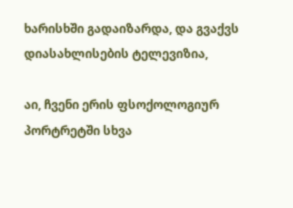ხარისხში გადაიზარდა, და გვაქვს დიასახლისების ტელევიზია,

აი, ჩვენი ერის ფსოქოლოგიურ პორტრეტში სხვა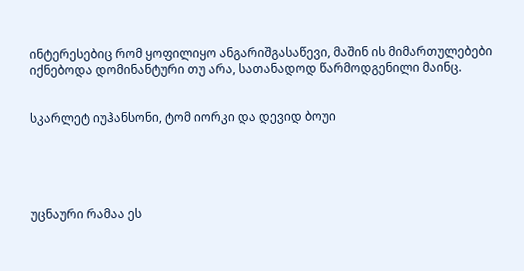ინტერესებიც რომ ყოფილიყო ანგარიშგასაწევი, მაშინ ის მიმართულებები იქნებოდა დომინანტური თუ არა, სათანადოდ წარმოდგენილი მაინც.


სკარლეტ იუჰანსონი, ტომ იორკი და დევიდ ბოუი





უცნაური რამაა ეს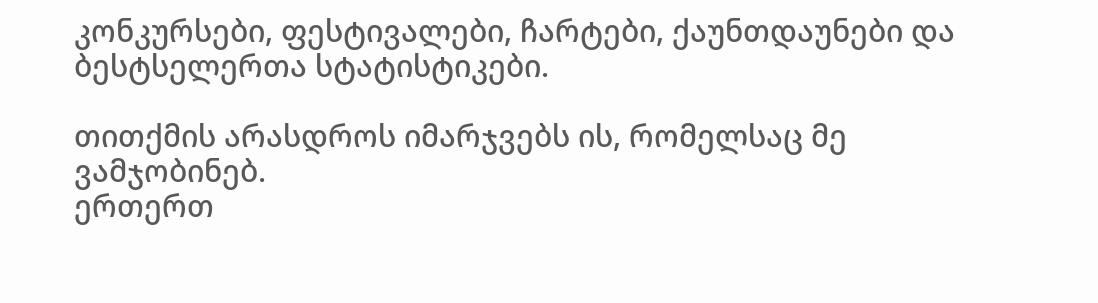კონკურსები, ფესტივალები, ჩარტები, ქაუნთდაუნები და ბესტსელერთა სტატისტიკები.

თითქმის არასდროს იმარჯვებს ის, რომელსაც მე ვამჯობინებ.
ერთერთ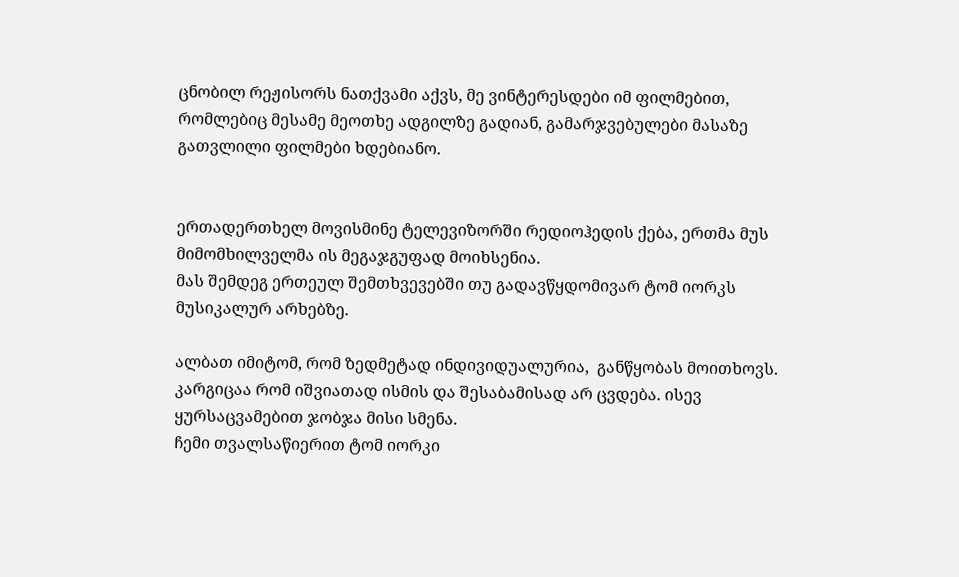ცნობილ რეჟისორს ნათქვამი აქვს, მე ვინტერესდები იმ ფილმებით, რომლებიც მესამე მეოთხე ადგილზე გადიან, გამარჯვებულები მასაზე გათვლილი ფილმები ხდებიანო.


ერთადერთხელ მოვისმინე ტელევიზორში რედიოჰედის ქება, ერთმა მუს მიმომხილველმა ის მეგაჯგუფად მოიხსენია.
მას შემდეგ ერთეულ შემთხვევებში თუ გადავწყდომივარ ტომ იორკს მუსიკალურ არხებზე.

ალბათ იმიტომ, რომ ზედმეტად ინდივიდუალურია,  განწყობას მოითხოვს.
კარგიცაა რომ იშვიათად ისმის და შესაბამისად არ ცვდება. ისევ ყურსაცვამებით ჯობჯა მისი სმენა.
ჩემი თვალსაწიერით ტომ იორკი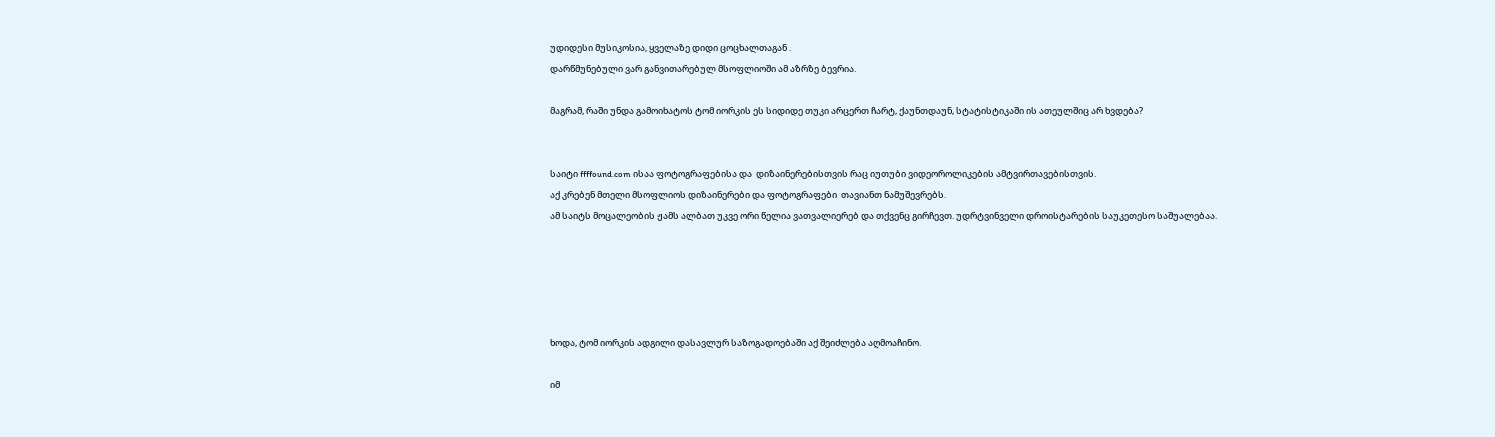უდიდესი მუსიკოსია, ყველაზე დიდი ცოცხალთაგან .
დარწმუნებული ვარ განვითარებულ მსოფლიოში ამ აზრზე ბევრია.

მაგრამ, რაში უნდა გამოიხატოს ტომ იორკის ეს სიდიდე თუკი არცერთ ჩარტ, ქაუნთდაუნ, სტატისტიკაში ის ათეულშიც არ ხვდება?


საიტი ffffound.com ისაა ფოტოგრაფებისა და  დიზაინერებისთვის რაც იუთუბი ვიდეოროლიკების ამტვირთავებისთვის.
აქ კრებენ მთელი მსოფლიოს დიზაინერები და ფოტოგრაფები  თავიანთ ნამუშევრებს.
ამ საიტს მოცალეობის ჟამს ალბათ უკვე ორი წელია ვათვალიერებ და თქვენც გირჩევთ. უდრტვინველი დროისტარების საუკეთესო საშუალებაა.





ხოდა, ტომ იორკის ადგილი დასავლურ საზოგადოებაში აქ შეიძლება აღმოაჩინო.

იმ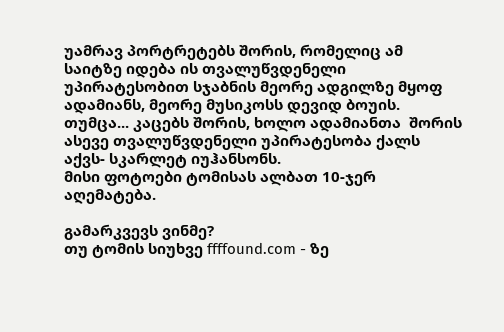უამრავ პორტრეტებს შორის, რომელიც ამ საიტზე იდება ის თვალუწვდენელი უპირატესობით სჯაბნის მეორე ადგილზე მყოფ ადამიანს, მეორე მუსიკოსს დევიდ ბოუის.
თუმცა... კაცებს შორის, ხოლო ადამიანთა  შორის ასევე თვალუწვდენელი უპირატესობა ქალს აქვს- სკარლეტ იუჰანსონს.
მისი ფოტოები ტომისას ალბათ 10-ჯერ აღემატება.

გამარკვევს ვინმე?
თუ ტომის სიუხვე ffffound.com - ზე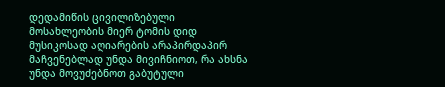დედამიწის ცივილიზებული მოსახლეობის მიერ ტომის დიდ მუსიკოსად აღიარების არაპირდაპირ მაჩვენებლად უნდა მივიჩნიოთ, რა ახსნა უნდა მოვუძებნოთ გაბუტული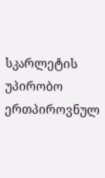სკარლეტის უპირობო ერთპიროვნულ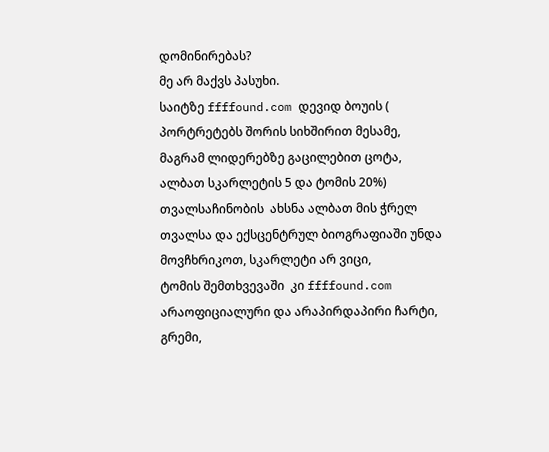დომინირებას?
მე არ მაქვს პასუხი.
საიტზე ffffound.com დევიდ ბოუის ( პორტრეტებს შორის სიხშირით მესამე, მაგრამ ლიდერებზე გაცილებით ცოტა, ალბათ სკარლეტის 5 და ტომის 20%) თვალსაჩინობის  ახსნა ალბათ მის ჭრელ თვალსა და ექსცენტრულ ბიოგრაფიაში უნდა მოვჩხრიკოთ, სკარლეტი არ ვიცი,
ტომის შემთხვევაში  კი ffffound.com არაოფიციალური და არაპირდაპირი ჩარტი, გრემი,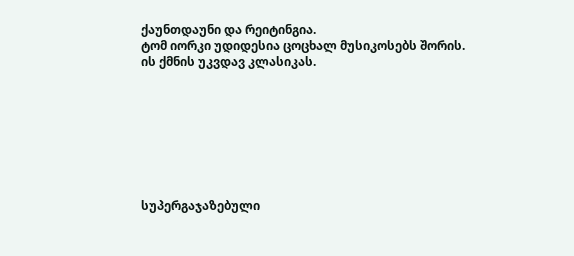ქაუნთდაუნი და რეიტინგია.
ტომ იორკი უდიდესია ცოცხალ მუსიკოსებს შორის.
ის ქმნის უკვდავ კლასიკას.








სუპერგაჯაზებული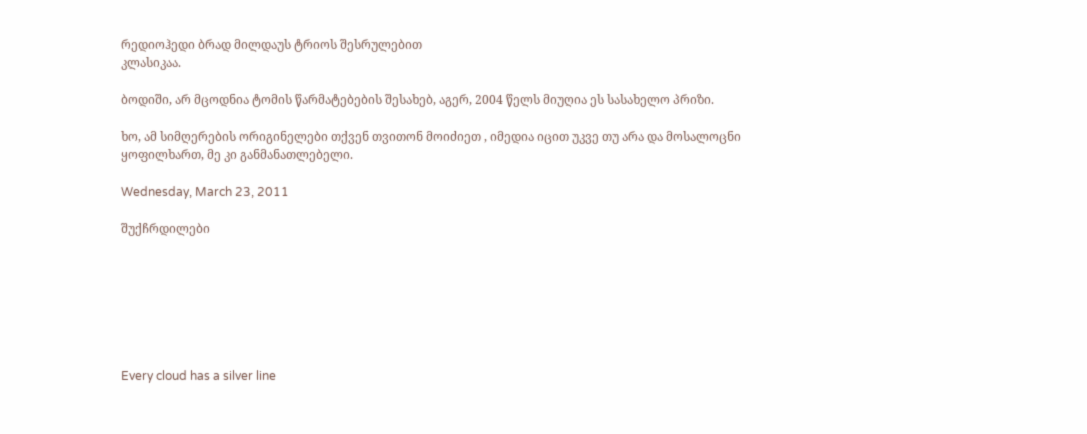რედიოჰედი ბრად მილდაუს ტრიოს შესრულებით
კლასიკაა.

ბოდიში, არ მცოდნია ტომის წარმატებების შესახებ, აგერ, 2004 წელს მიუღია ეს სასახელო პრიზი.

ხო, ამ სიმღერების ორიგინელები თქვენ თვითონ მოიძიეთ , იმედია იცით უკვე თუ არა და მოსალოცნი ყოფილხართ, მე კი განმანათლებელი.

Wednesday, March 23, 2011

შუქჩრდილები







Every cloud has a silver line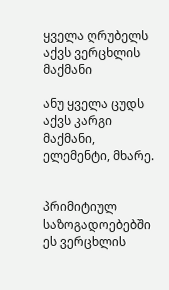ყველა ღრუბელს აქვს ვერცხლის მაქმანი

ანუ ყველა ცუდს აქვს კარგი მაქმანი, ელემენტი, მხარე.


პრიმიტიულ საზოგადოებებში ეს ვერცხლის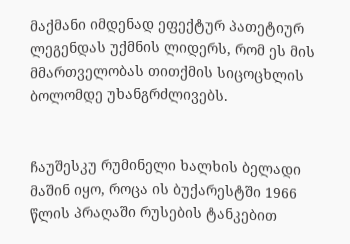მაქმანი იმდენად ეფექტურ პათეტიურ ლეგენდას უქმნის ლიდერს, რომ ეს მის მმართველობას თითქმის სიცოცხლის ბოლომდე უხანგრძლივებს.


ჩაუშესკუ რუმინელი ხალხის ბელადი მაშინ იყო, როცა ის ბუქარესტში 1966 წლის პრაღაში რუსების ტანკებით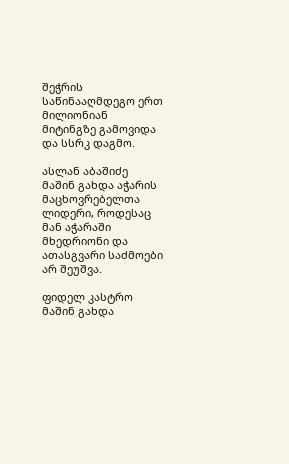შეჭრის საწინააღმდეგო ერთ მილიონიან  მიტინგზე გამოვიდა და სსრკ დაგმო.

ასლან აბაშიძე მაშინ გახდა აჭარის მაცხოვრებელთა ლიდერი, როდესაც მან აჭარაში მხედრიონი და ათასგვარი საძმოები არ შეუშვა.

ფიდელ კასტრო მაშინ გახდა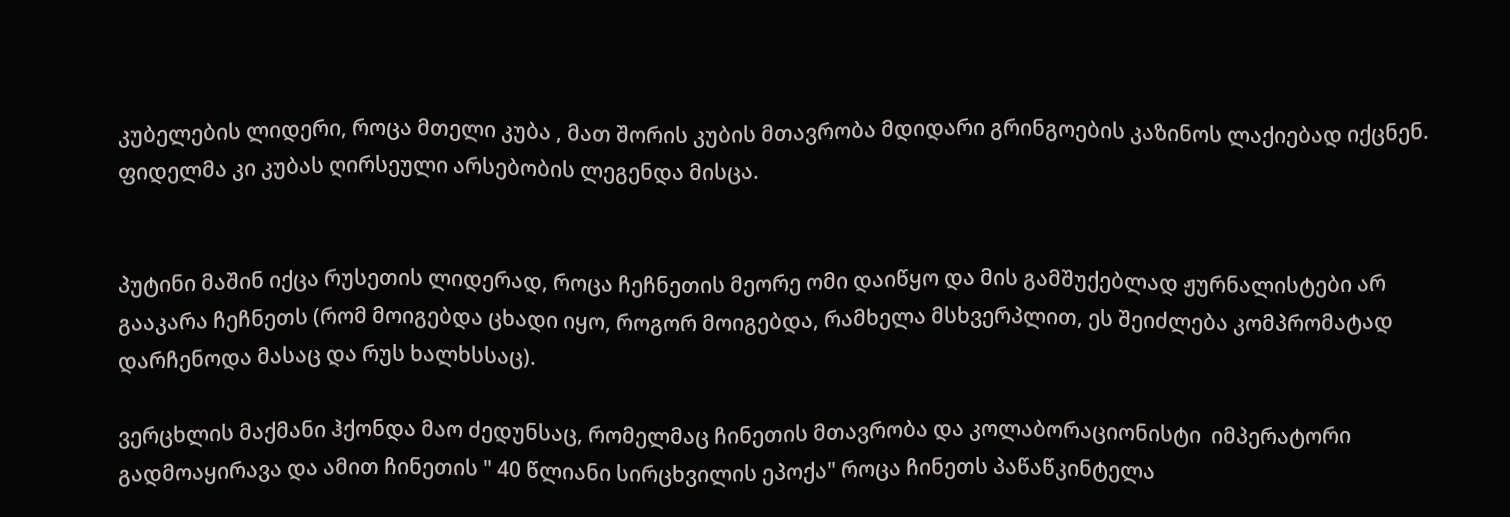კუბელების ლიდერი, როცა მთელი კუბა , მათ შორის კუბის მთავრობა მდიდარი გრინგოების კაზინოს ლაქიებად იქცნენ. ფიდელმა კი კუბას ღირსეული არსებობის ლეგენდა მისცა.


პუტინი მაშინ იქცა რუსეთის ლიდერად, როცა ჩეჩნეთის მეორე ომი დაიწყო და მის გამშუქებლად ჟურნალისტები არ გააკარა ჩეჩნეთს (რომ მოიგებდა ცხადი იყო, როგორ მოიგებდა, რამხელა მსხვერპლით, ეს შეიძლება კომპრომატად დარჩენოდა მასაც და რუს ხალხსსაც).

ვერცხლის მაქმანი ჰქონდა მაო ძედუნსაც, რომელმაც ჩინეთის მთავრობა და კოლაბორაციონისტი  იმპერატორი გადმოაყირავა და ამით ჩინეთის " 40 წლიანი სირცხვილის ეპოქა" როცა ჩინეთს პაწაწკინტელა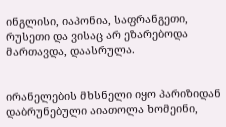ინგლისი, იაპონია, საფრანგეთი, რუსეთი და ვისაც არ ეზარებოდა მართავდა, დაასრულა.


ირანელების მხსნელი იყო პარიზიდან დაბრუნებული აიათოლა ხომეინი,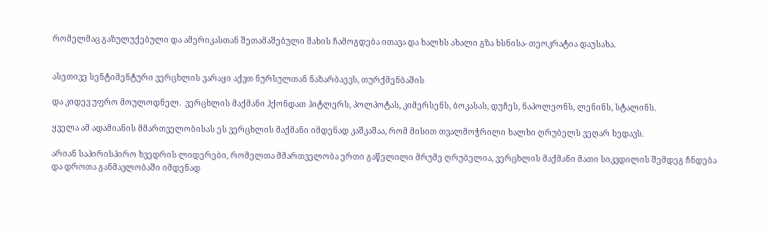რომელმაც გაზულუქებული და ამერიკასთან შეთამაშებული შახის ჩამოგდება ითავა და ხალხს ახალი გზა ხსნისა- თეოკრატია დაუსახა.


ასეთივე სენტიმენტური ვერცხლის ვარაყი აქვთ ნურსულთან ნაზარბაევს, თურქმენბაშის

და კიდევ უფრო მოულოდნელ.  ვერცხლის მაქმანი ჰქონდათ ჰიტლერს, პოლპოტას, კიმერსენს, ბოკასას, დუჩეს, ნაპოლეონს, ლენინს, სტალინს.

ყველა ამ ადამიანის მმართველობისას ეს ვერცხლის მაქმანი იმდენად კაშკაშაა, რომ მისით თვალმოჭრილი ხალხი ღრუბელს ვეღარ ხედავს.

არიან საპირისპირო ხვედრის ლიდერები, რომელთა მმართველობა ერთი გაწელილი მრუმე ღრუბელია, ვერცხლის მაქმანი მათი სიკვდილის შემდეგ ჩნდება და დროთა განმავლობაში იმდენად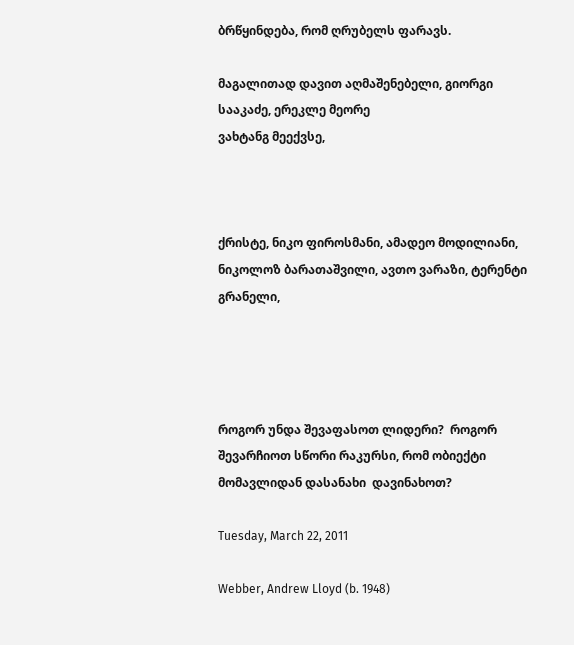ბრწყინდება, რომ ღრუბელს ფარავს.

მაგალითად დავით აღმაშენებელი, გიორგი სააკაძე, ერეკლე მეორე
ვახტანგ მეექვსე,



ქრისტე, ნიკო ფიროსმანი, ამადეო მოდილიანი, ნიკოლოზ ბარათაშვილი, ავთო ვარაზი, ტერენტი გრანელი,




როგორ უნდა შევაფასოთ ლიდერი?  როგორ შევარჩიოთ სწორი რაკურსი, რომ ობიექტი მომავლიდან დასანახი  დავინახოთ?

Tuesday, March 22, 2011

Webber, Andrew Lloyd (b. 1948)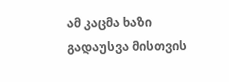ამ კაცმა ხაზი გადაუსვა მისთვის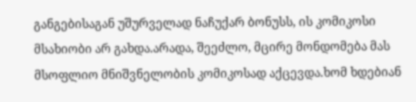განგებისაგან უშურველად ნაჩუქარ ბონუსს, ის კომიკოსი მსახიობი არ გახდა.არადა, შეეძლო, მცირე მონდომება მას მსოფლიო მნიშვნელობის კომიკოსად აქცევდა.ხომ ხდებიან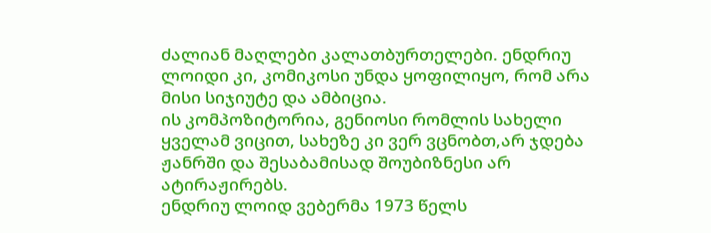ძალიან მაღლები კალათბურთელები. ენდრიუ ლოიდი კი, კომიკოსი უნდა ყოფილიყო, რომ არა მისი სიჯიუტე და ამბიცია.
ის კომპოზიტორია, გენიოსი რომლის სახელი ყველამ ვიცით, სახეზე კი ვერ ვცნობთ,არ ჯდება ჟანრში და შესაბამისად შოუბიზნესი არ ატირაჟირებს.
ენდრიუ ლოიდ ვებერმა 1973 წელს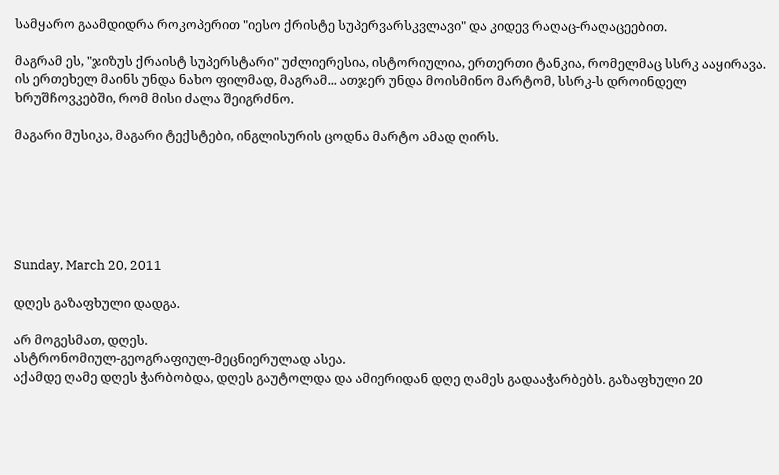სამყარო გაამდიდრა როკოპერით "იესო ქრისტე სუპერვარსკვლავი" და კიდევ რაღაც-რაღაცეებით.

მაგრამ ეს, "ჯიზუს ქრაისტ სუპერსტარი" უძლიერესია, ისტორიულია, ერთერთი ტანკია, რომელმაც სსრკ ააყირავა.
ის ერთეხელ მაინს უნდა ნახო ფილმად, მაგრამ... ათჯერ უნდა მოისმინო მარტომ, სსრკ-ს დროინდელ ხრუშჩოვკებში, რომ მისი ძალა შეიგრძნო.

მაგარი მუსიკა, მაგარი ტექსტები, ინგლისურის ცოდნა მარტო ამად ღირს.






Sunday, March 20, 2011

დღეს გაზაფხული დადგა.

არ მოგესმათ, დღეს.
ასტრონომიულ-გეოგრაფიულ-მეცნიერულად ასეა.
აქამდე ღამე დღეს ჭარბობდა, დღეს გაუტოლდა და ამიერიდან დღე ღამეს გადააჭარბებს. გაზაფხული 20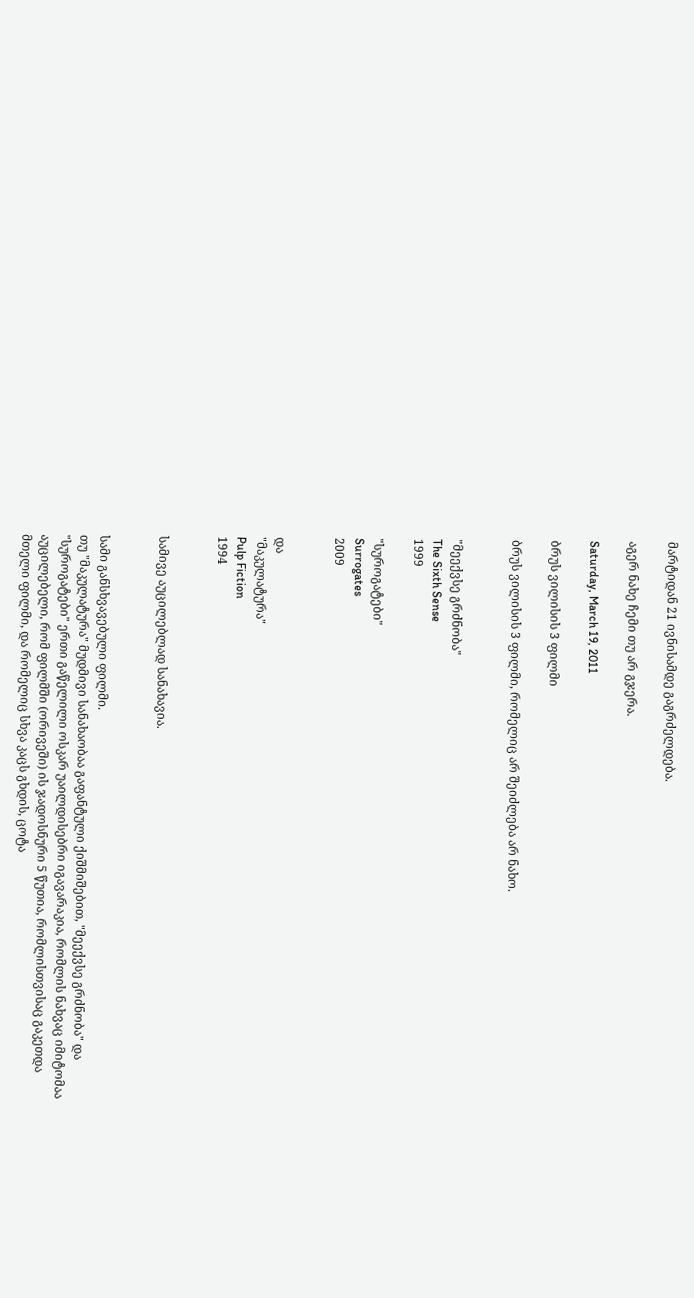მარტიდან 21 ივნისამდე გაგრძელდება.

აგერ ნახე ჩემი თუ არ გჯერა.

Saturday, March 19, 2011

ბრუს ვილისის 3 ფილმი

ბრუს ვილისის 3 ფილმი, რომელიც არ შეიძლება არ ნახო.


"მეექვსე გრძნობა"
The Sixth Sense
1999

"სუროგატები"
Surrogates
2009


და
"მაკულატურა"
Pulp Fiction
1994


სამივე აუცილებლად სანახავია.


სამი განსხვავებული ფილმი.
თუ "მაკულატურა" მუდმივი სანახაობაა გაფანტული ქიშმიშებით, "მეექვსე გრძნობა" და "სუროგატები" ერთი გაწელილი ოსკარ უაილდისებრი იგავარაკია, რომლის ნახვაც იმიტომაა აუცილებელი, რომ ფილმში (ორივეში) ის ჯადოსნური 5 წუთია, რომლისთვისაც გაკეთდა მთელი ფილმი, და რომელიც სხვა კაცს გხდის, ცოტა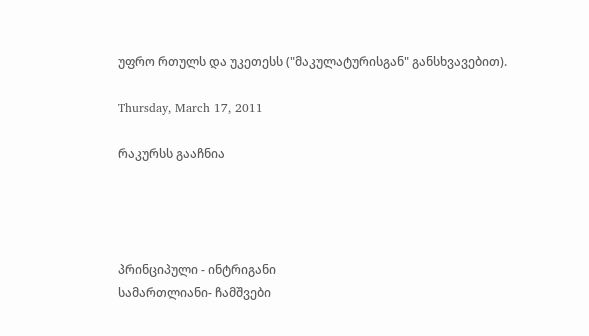უფრო რთულს და უკეთესს ("მაკულატურისგან" განსხვავებით).

Thursday, March 17, 2011

რაკურსს გააჩნია




პრინციპული - ინტრიგანი
სამართლიანი- ჩამშვები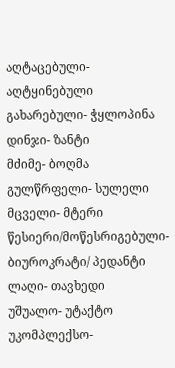აღტაცებული- აღტყინებული
გახარებული- ჭყლოპინა
დინჯი- ზანტი
მძიმე- ბოღმა
გულწრფელი- სულელი
მცველი- მტერი
წესიერი/მოწესრიგებული- ბიუროკრატი/ პედანტი
ლაღი- თავხედი
უშუალო- უტაქტო
უკომპლექსო-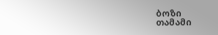ბოზი
თამამი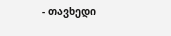- თავხედი